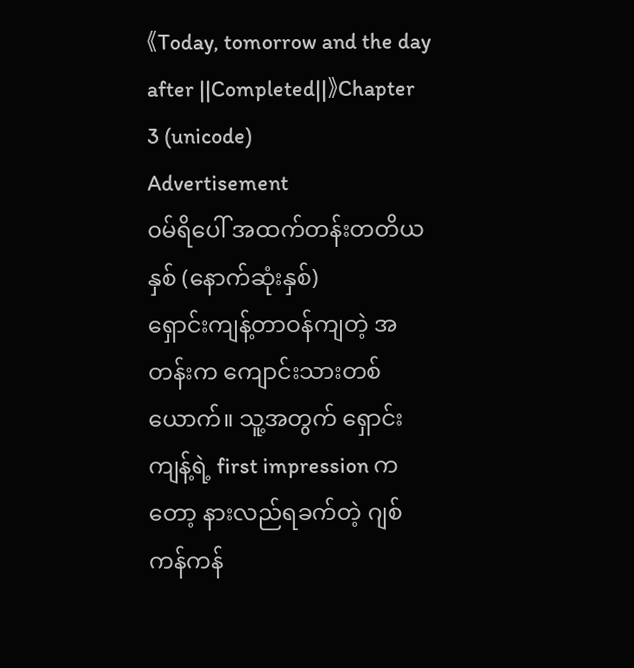《Today, tomorrow and the day after ||Completed||》Chapter 3 (unicode)
Advertisement
၀မ်ရိပေါ် အထက်တန်းတတိယနှစ် (နောက်ဆုံးနှစ်)
ရှောင်းကျန့်တာဝန်ကျတဲ့ အတန်းက ကျောင်းသားတစ်ယောက်။ သူ့အတွက် ရှောင်းကျန့်ရဲ့ first impression ကတော့ နားလည်ရခက်တဲ့ ဂျစ်ကန်ကန်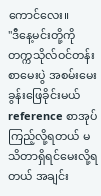ကောင်လေး။
"ဒီနေ့မင်းတို့ကို တက္ကသိုလ်ဝင်တန်းစာမေးပွဲ အစမ်းမေးခွန်းဖြေခိုင်းမယ် reference စာအုပ်ကြည့်လို့ရတယ် မသိတာရှိရင်မေးလို့ရတယ် အချင်း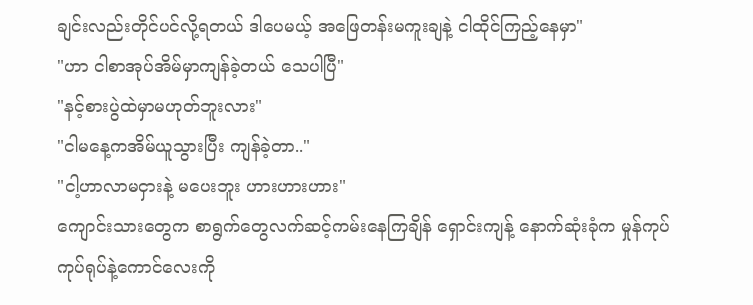ချင်းလည်းတိုင်ပင်လို့ရတယ် ဒါပေမယ့် အဖြေတန်းမကူးချနဲ့ ငါထိုင်ကြည့်နေမှာ"
"ဟာ ငါစာအုပ်အိမ်မှာကျန်ခဲ့တယ် သေပါပြီ"
"နင့်စားပွဲထဲမှာမဟုတ်ဘူးလား"
"ငါမနေ့ကအိမ်ယူသွားပြီး ကျန်ခဲ့တာ.."
"ငါ့ဟာလာမငှားနဲ့ မပေးဘူး ဟားဟားဟား"
ကျောင်းသားတွေက စာရွက်တွေလက်ဆင့်ကမ်းနေကြချိန် ရှောင်းကျန့် နောက်ဆုံးခုံက မှုန်ကုပ်ကုပ်ရုပ်နဲ့ကောင်လေးကို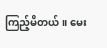ကြည့်မိတယ်။ မေး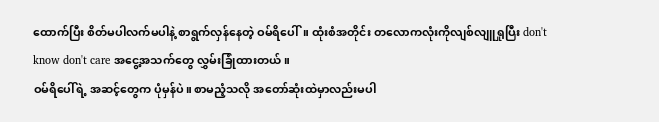ထောက်ပြီး စိတ်မပါလက်မပါနဲ့ စာရွက်လှန်နေတဲ့ ဝမ်ရိပေါ်။ ထုံးစံအတိုင်း တလောကလုံးကိုလျစ်လျူရှုပြီး don't know don't care အငွေ့အသက်တွေ လွှမ်းခြုံထားတယ်။
ဝမ်ရိပေါ်ရဲ့ အဆင့်တွေက ပုံမှန်ပဲ။ စာမညံ့သလို အတော်ဆုံးထဲမှာလည်းမပါ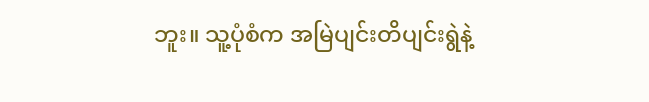ဘူး။ သူ့ပုံစံက အမြဲပျင်းတိပျင်းရွဲနဲ့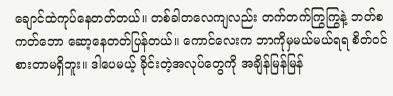ချောင်ထဲကုပ်နေတတ်တယ်။ တစ်ခါတလေကျလည်း တက်တက်ကြွကြွနဲ့ ဘတ်စကတ်ဘော ဆော့နေတတ်ပြန်တယ်။ ကောင်လေးက ဘာကိုမှမယ်မယ်ရရ စိတ်ဝင်စားတာမရှိဘူး။ ဒါပေမယ့် ခိုင်းတဲ့အလုပ်တွေကို အချိန်မြန်မြန်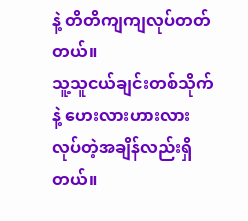နဲ့ တိတိကျကျလုပ်တတ်တယ်။
သူ့သူငယ်ချင်းတစ်သိုက်နဲ့ ဟေးလားဟားလား လုပ်တဲ့အချိန်လည်းရှိတယ်။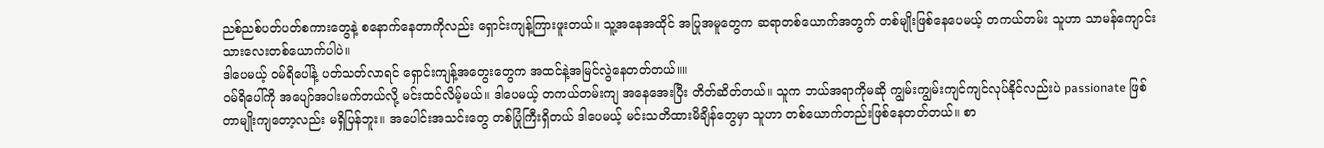ညစ်ညစ်ပတ်ပတ်စကားတွေနဲ့ စနောက်နေတာကိုလည်း ရှောင်းကျန့်ကြားဖူးတယ်။ သူ့အနေအထိုင် အပြုအမူတွေက ဆရာတစ်ယောက်အတွက် တစ်မျိုးဖြစ်နေပေမယ့် တကယ်တမ်း သူဟာ သာမန်ကျောင်းသားလေးတစ်ယောက်ပါပဲ။
ဒါပေမယ့် ဝမ်ရိပေါ်နဲ့ ပတ်သတ်လာရင် ရှောင်းကျန့်အတွေးတွေက အထင်နဲ့အမြင်လွဲနေတတ်တယ်။။
ဝမ်ရိပေါ်ကို အပျော်အပါးမက်တယ်လို့ မင်းထင်လိမ့်မယ်။ ဒါပေမယ့် တကယ်တမ်းကျ အနေအေးပြီး တိတ်ဆိတ်တယ်။ သူက ဘယ်အရာကိုမဆို ကျွမ်းကျွမ်းကျင်ကျင်လုပ်နိုင်လည်းပဲ passionate ဖြစ်တာမျိုးကျတော့လည်း မရှိပြန်ဘူး။ အပေါင်းအသင်းတွေ တစ်ပြုံကြီးရှိတယ် ဒါပေမယ့် မင်းသတိထားမိချိန်တွေမှာ သူဟာ တစ်ယောက်တည်းဖြစ်နေတတ်တယ်။ စာ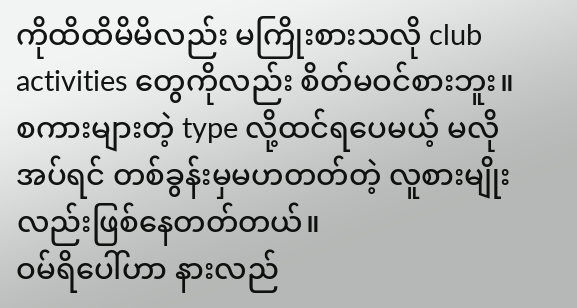ကိုထိထိမိမိလည်း မကြိုးစားသလို club activities တွေကိုလည်း စိတ်မဝင်စားဘူး။ စကားများတဲ့ type လို့ထင်ရပေမယ့် မလိုအပ်ရင် တစ်ခွန်းမှမဟတတ်တဲ့ လူစားမျိုးလည်းဖြစ်နေတတ်တယ်။
ဝမ်ရိပေါ်ဟာ နားလည်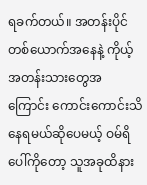ရခက်တယ်။ အတန်းပိုင်တစ်ယောက်အနေနဲ့ ကိုယ့်အတန်းသားတွေအကြောင်း ကောင်းကောင်းသိနေရမယ်ဆိုပေမယ့် ဝမ်ရိပေါ်ကိုတော့ သူအခုထိနား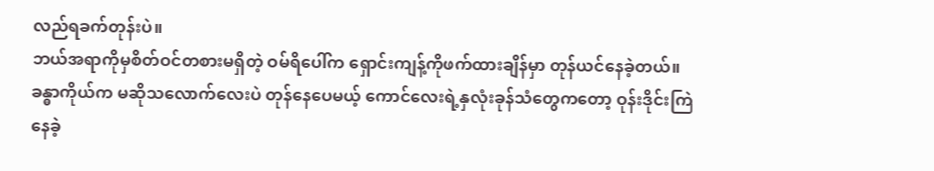လည်ရခက်တုန်းပဲ။
ဘယ်အရာကိုမှစိတ်ဝင်တစားမရှိတဲ့ ဝမ်ရိပေါ်က ရှောင်းကျန့်ကိုဖက်ထားချိန်မှာ တုန်ယင်နေခဲ့တယ်။ ခန္ဓာကိုယ်က မဆိုသလောက်လေးပဲ တုန်နေပေမယ့် ကောင်လေးရဲ့နှလုံးခုန်သံတွေကတော့ ဝုန်းဒိုင်းကြဲနေခဲ့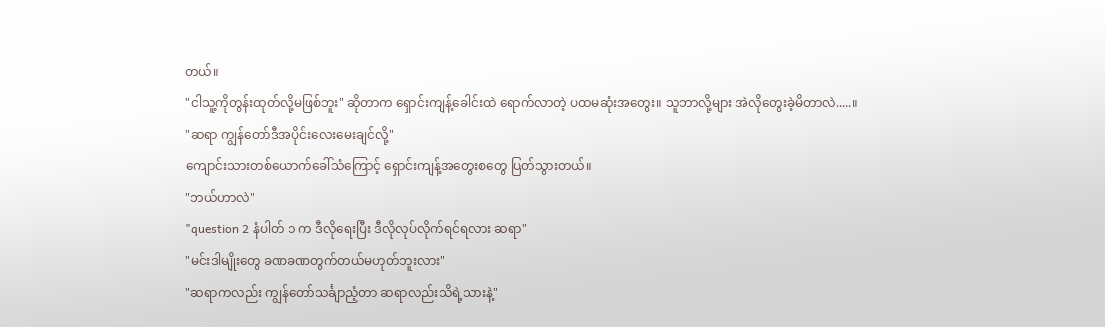တယ်။
"ငါသူ့ကိုတွန်းထုတ်လို့မဖြစ်ဘူး" ဆိုတာက ရှောင်းကျန့်ခေါင်းထဲ ရောက်လာတဲ့ ပထမဆုံးအတွေး။ သူဘာလို့များ အဲလိုတွေးခဲ့မိတာလဲ.....။
"ဆရာ ကျွန်တော်ဒီအပိုင်းလေးမေးချင်လို့"
ကျောင်းသားတစ်ယောက်ခေါ်သံကြောင့် ရှောင်းကျန့်အတွေးစတွေ ပြတ်သွားတယ်။
"ဘယ်ဟာလဲ"
"question 2 နံပါတ် ၁ က ဒီလိုရေးပြီး ဒီလိုလုပ်လိုက်ရင်ရလား ဆရာ"
"မင်းဒါမျိုးတွေ ခဏခဏတွက်တယ်မဟုတ်ဘူးလား"
"ဆရာကလည်း ကျွန်တော်သင်္ချာညံ့တာ ဆရာလည်းသိရဲ့သားနဲ့"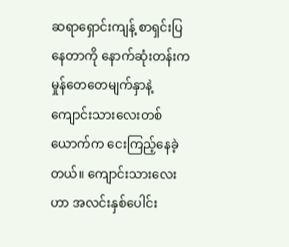ဆရာရှောင်းကျန့် စာရှင်းပြနေတာကို နောက်ဆုံးတန်းက မှုန်တေတေမျက်နှာနဲ့ ကျောင်းသားလေးတစ်ယောက်က ငေးကြည့်နေခဲ့တယ်။ ကျောင်းသားလေးဟာ အလင်းနှစ်ပေါင်း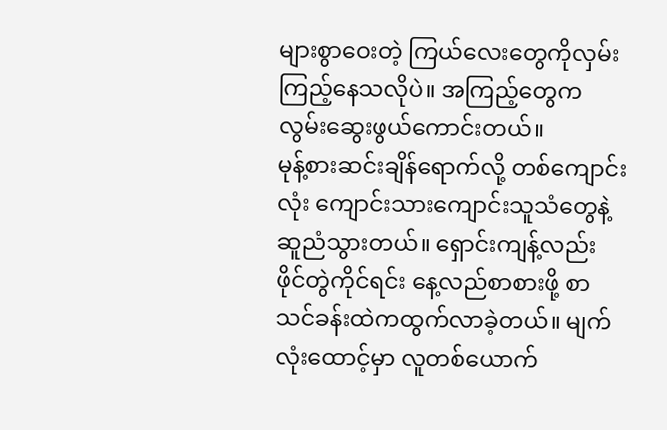များစွာဝေးတဲ့ ကြယ်လေးတွေကိုလှမ်းကြည့်နေသလိုပဲ။ အကြည့်တွေကလွမ်းဆွေးဖွယ်ကောင်းတယ်။
မုန့်စားဆင်းချိန်ရောက်လို့ တစ်ကျောင်းလုံး ကျောင်းသားကျောင်းသူသံတွေနဲ့ ဆူညံသွားတယ်။ ရှောင်းကျန့်လည်း ဖိုင်တွဲကိုင်ရင်း နေ့လည်စာစားဖို့ စာသင်ခန်းထဲကထွက်လာခဲ့တယ်။ မျက်လုံးထောင့်မှာ လူတစ်ယောက်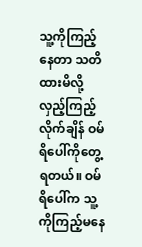သူ့ကိုကြည့်နေတာ သတိထားမိလို့ လှည့်ကြည့်လိုက်ချိန် ဝမ်ရိပေါ်ကိုတွေ့ရတယ်။ ဝမ်ရိပေါ်က သူ့ကိုကြည့်မနေ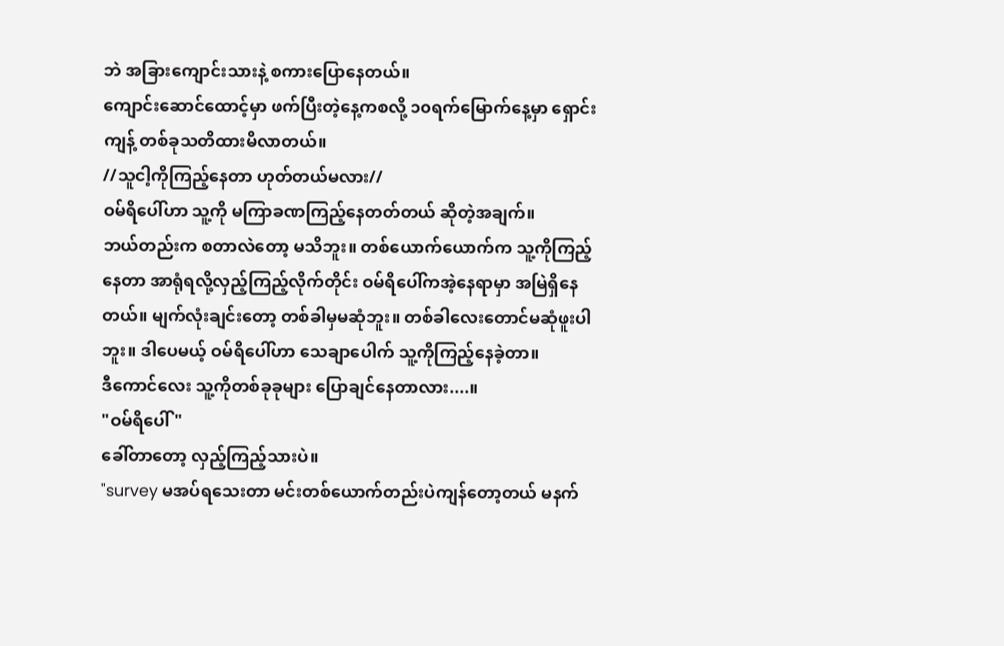ဘဲ အခြားကျောင်းသားနဲ့ စကားပြောနေတယ်။
ကျောင်းဆောင်ထောင့်မှာ ဖက်ပြီးတဲ့နေ့ကစလို့ ၁၀ရက်မြောက်နေ့မှာ ရှောင်းကျန့် တစ်ခုသတိထားမိလာတယ်။
//သူငါ့ကိုကြည့်နေတာ ဟုတ်တယ်မလား//
ဝမ်ရိပေါ်ဟာ သူ့ကို မကြာခဏကြည့်နေတတ်တယ် ဆိုတဲ့အချက်။
ဘယ်တည်းက စတာလဲတော့ မသိဘူး။ တစ်ယောက်ယောက်က သူ့ကိုကြည့်နေတာ အာရုံရလို့လှည့်ကြည့်လိုက်တိုင်း ဝမ်ရိပေါ်ကအဲ့နေရာမှာ အမြဲရှိနေတယ်။ မျက်လုံးချင်းတော့ တစ်ခါမှမဆုံဘူး။ တစ်ခါလေးတောင်မဆုံဖူးပါဘူး။ ဒါပေမယ့် ဝမ်ရိပေါ်ဟာ သေချာပေါက် သူ့ကိုကြည့်နေခဲ့တာ။
ဒီကောင်လေး သူ့ကိုတစ်ခုခုများ ပြောချင်နေတာလား....။
"ဝမ်ရိပေါ်"
ခေါ်တာတော့ လှည့်ကြည့်သားပဲ။
"survey မအပ်ရသေးတာ မင်းတစ်ယောက်တည်းပဲကျန်တော့တယ် မနက်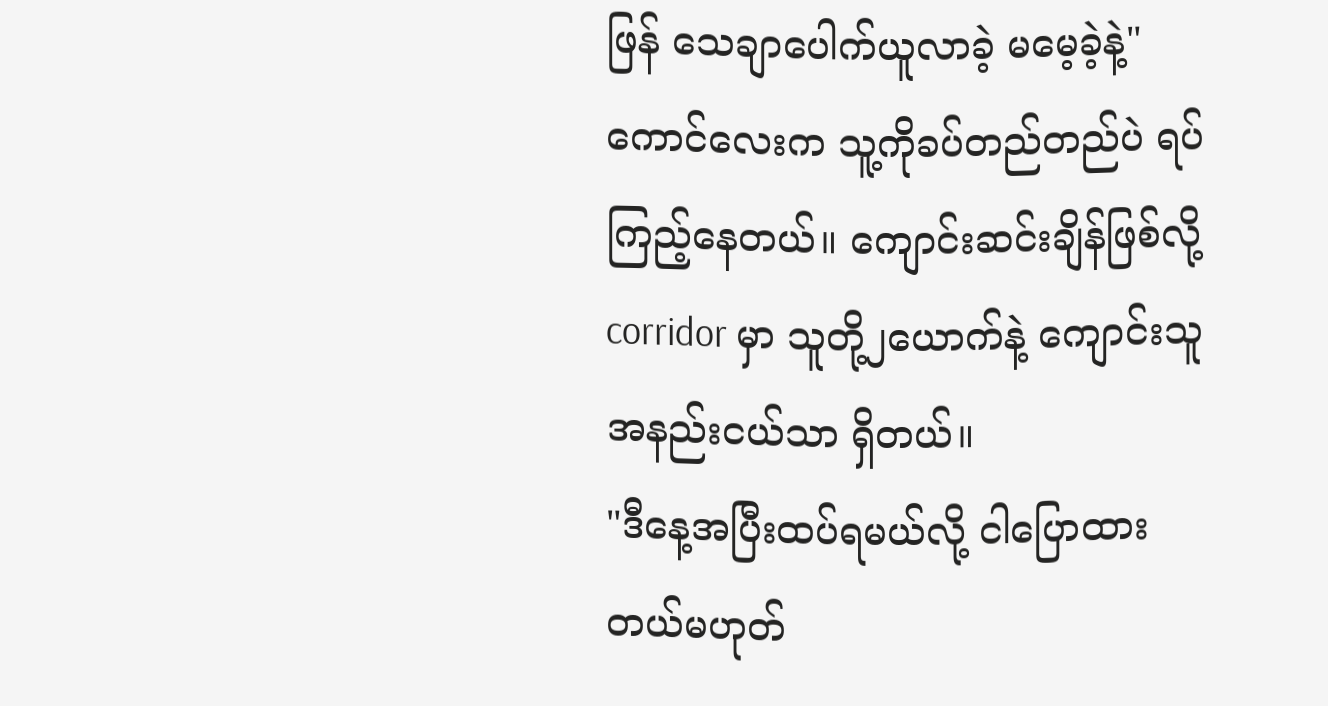ဖြန် သေချာပေါက်ယူလာခဲ့ မမေ့ခဲ့နဲ့"
ကောင်လေးက သူ့ကိုခပ်တည်တည်ပဲ ရပ်ကြည့်နေတယ်။ ကျောင်းဆင်းချိန်ဖြစ်လို့ corridor မှာ သူတို့၂ယောက်နဲ့ ကျောင်းသူအနည်းငယ်သာ ရှိတယ်။
"ဒီနေ့အပြီးထပ်ရမယ်လို့ ငါပြောထားတယ်မဟုတ်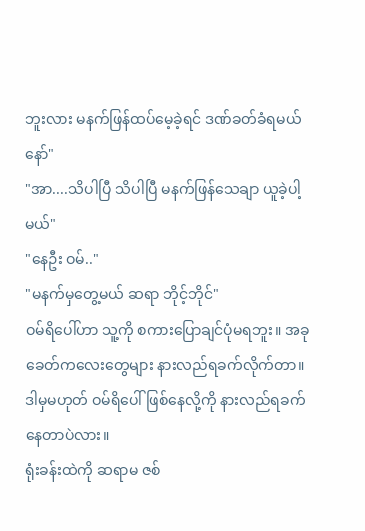ဘူးလား မနက်ဖြန်ထပ်မေ့ခဲ့ရင် ဒဏ်ခတ်ခံရမယ်နော်"
"အာ....သိပါပြီ သိပါပြီ မနက်ဖြန်သေချာ ယူခဲ့ပါ့မယ်"
"နေဦး ဝမ်.."
"မနက်မှတွေ့မယ် ဆရာ ဘိုင့်ဘိုင်"
ဝမ်ရိပေါ်ဟာ သူ့ကို စကားပြောချင်ပုံမရဘူး။ အခုခေတ်ကလေးတွေများ နားလည်ရခက်လိုက်တာ။ ဒါမှမဟုတ် ဝမ်ရိပေါ်ဖြစ်နေလို့ကို နားလည်ရခက်နေတာပဲလား။
ရုံးခန်းထဲကို ဆရာမ ဇစ်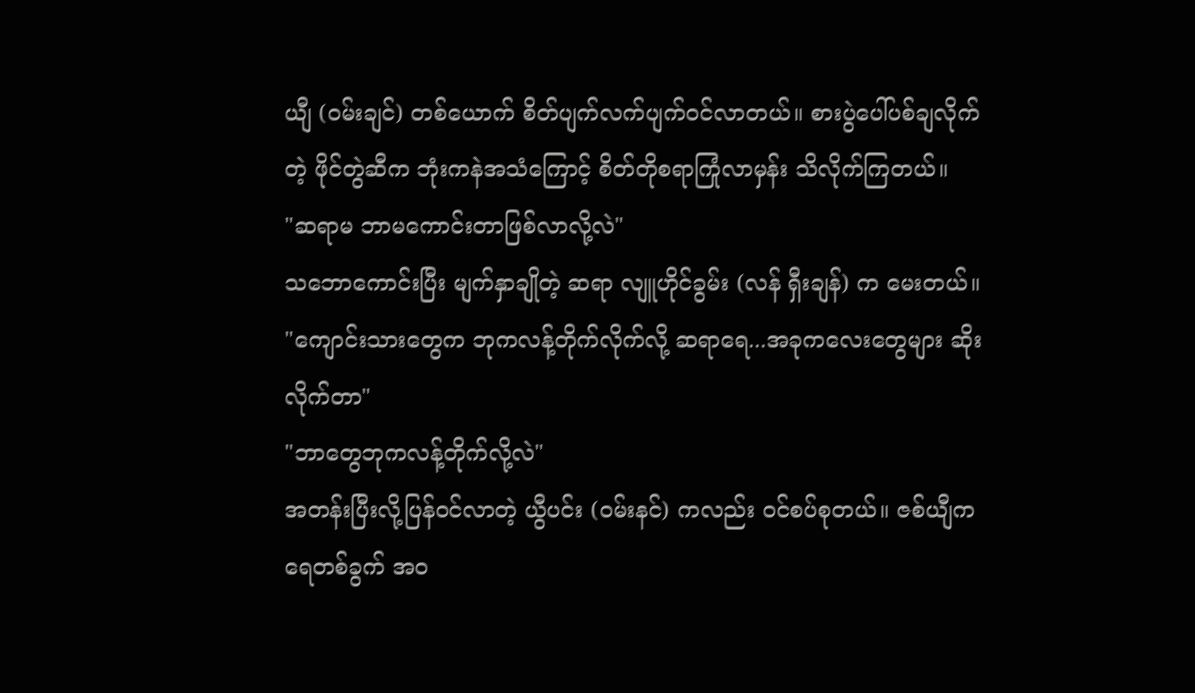ယျီ (ဝမ်းချင်) တစ်ယောက် စိတ်ပျက်လက်ပျက်ဝင်လာတယ်။ စားပွဲပေါ်ပစ်ချလိုက်တဲ့ ဖိုင်တွဲဆီက ဘုံးကနဲအသံကြောင့် စိတ်တိုစရာကြုံလာမှန်း သိလိုက်ကြတယ်။
"ဆရာမ ဘာမကောင်းတာဖြစ်လာလို့လဲ"
သဘောကောင်းပြီး မျက်နှာချိုတဲ့ ဆရာ လျူဟိုင်ခွမ်း (လန် ရှီးချန်) က မေးတယ်။
"ကျောင်းသားတွေက ဘုကလန့်တိုက်လိုက်လို့ ဆရာရေ...အခုကလေးတွေများ ဆိုးလိုက်တာ"
"ဘာတွေဘုကလန့်တိုက်လို့လဲ"
အတန်းပြီးလို့ပြန်ဝင်လာတဲ့ ယွီပင်း (ဝမ်းနင်) ကလည်း ဝင်စပ်စုတယ်။ ဇစ်ယျီက ရေတစ်ခွက် အဝ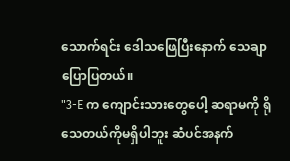သောက်ရင်း ဒေါသဖြေပြီးနောက် သေချာပြောပြတယ်။
"3-E က ကျောင်းသားတွေပေါ့ ဆရာမကို ရိုသေတယ်ကိုမရှိပါဘူး ဆံပင်အနက်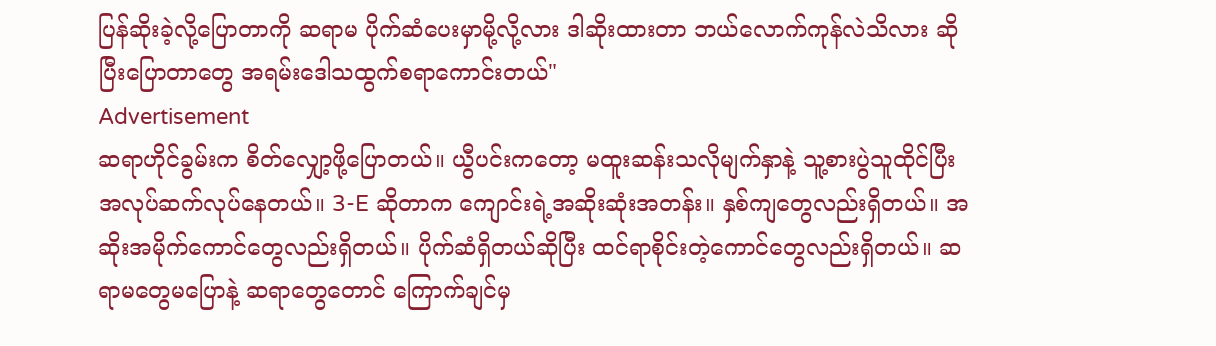ပြန်ဆိုးခဲ့လို့ပြောတာကို ဆရာမ ပိုက်ဆံပေးမှာမို့လို့လား ဒါဆိုးထားတာ ဘယ်လောက်ကုန်လဲသိလား ဆိုပြီးပြောတာတွေ အရမ်းဒေါသထွက်စရာကောင်းတယ်"
Advertisement
ဆရာဟိုင်ခွမ်းက စိတ်လျှော့ဖို့ပြောတယ်။ ယွီပင်းကတော့ မထူးဆန်းသလိုမျက်နှာနဲ့ သူ့စားပွဲသူထိုင်ပြီး အလုပ်ဆက်လုပ်နေတယ်။ 3-E ဆိုတာက ကျောင်းရဲ့အဆိုးဆုံးအတန်း။ နှစ်ကျတွေလည်းရှိတယ်။ အဆိုးအမိုက်ကောင်တွေလည်းရှိတယ်။ ပိုက်ဆံရှိတယ်ဆိုပြီး ထင်ရာစိုင်းတဲ့ကောင်တွေလည်းရှိတယ်။ ဆရာမတွေမပြောနဲ့ ဆရာတွေတောင် ကြောက်ချင်မှ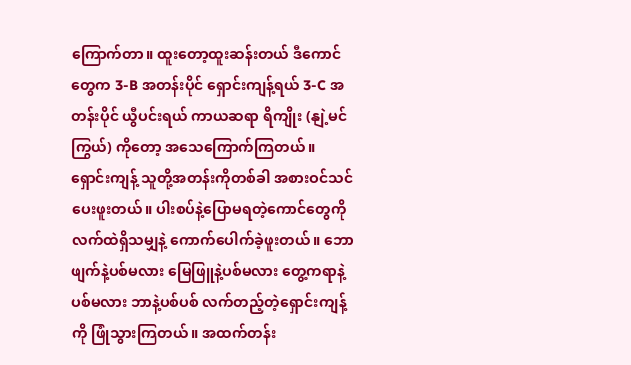ကြောက်တာ။ ထူးတော့ထူးဆန်းတယ် ဒီကောင်တွေက 3-B အတန်းပိုင် ရှောင်းကျန့်ရယ် 3-C အတန်းပိုင် ယွီပင်းရယ် ကာယဆရာ ရိကျိုး (နျဲ့မင်ကြွယ်) ကိုတော့ အသေကြောက်ကြတယ်။
ရှောင်းကျန့် သူတို့အတန်းကိုတစ်ခါ အစားဝင်သင်ပေးဖူးတယ်။ ပါးစပ်နဲ့ပြောမရတဲ့ကောင်တွေကို လက်ထဲရှိသမျှနဲ့ ကောက်ပေါက်ခဲ့ဖူးတယ်။ ဘောဖျက်နဲ့ပစ်မလား မြေဖြူနဲ့ပစ်မလား တွေ့ကရာနဲ့ပစ်မလား ဘာနဲ့ပစ်ပစ် လက်တည့်တဲ့ရှောင်းကျန့်ကို ဖြုံသွားကြတယ်။ အထက်တန်း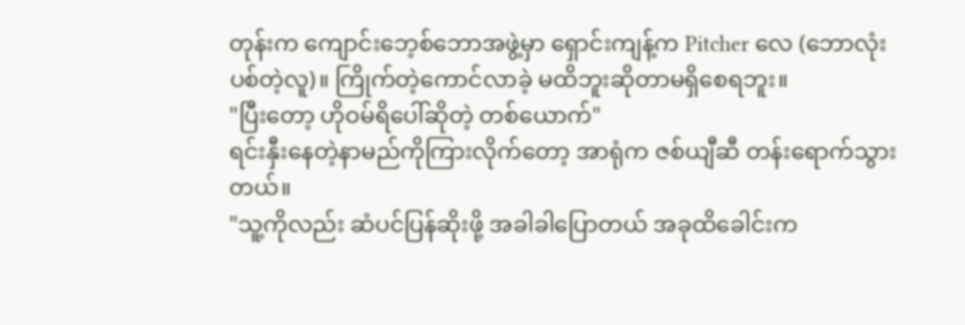တုန်းက ကျောင်းဘေ့စ်ဘောအဖွဲ့မှာ ရှောင်းကျန့်က Pitcher လေ (ဘောလုံးပစ်တဲ့လူ)။ ကြိုက်တဲ့ကောင်လာခဲ့ မထိဘူးဆိုတာမရှိစေရဘူး။
"ပြီးတော့ ဟိုဝမ်ရိပေါ်ဆိုတဲ့ တစ်ယောက်"
ရင်းနှီးနေတဲ့နာမည်ကိုကြားလိုက်တော့ အာရုံက ဇစ်ယျီဆီ တန်းရောက်သွားတယ်။
"သူ့ကိုလည်း ဆံပင်ပြန်ဆိုးဖို့ အခါခါပြောတယ် အခုထိခေါင်းက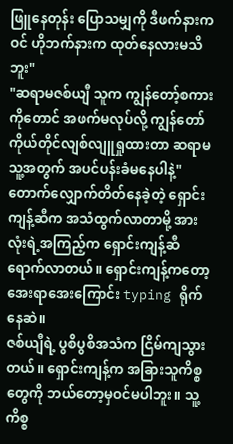ဖြူနေတုန်း ပြောသမျှကို ဒီဖက်နားကဝင် ဟိုဘက်နားက ထုတ်နေလားမသိဘူး"
"ဆရာမဇစ်ယျီ သူက ကျွန်တော့်စကားကိုတောင် အဖက်မလုပ်လို့ ကျွန်တော်ကိုယ်တိုင်လျစ်လျူရှုထားတာ ဆရာမသူ့အတွက် အပင်ပန်းခံမနေပါနဲ့"
တောက်လျှောက်တိတ်နေခဲ့တဲ့ ရှောင်းကျန့်ဆီက အသံထွက်လာတာမို့ အားလုံးရဲ့အကြည့်က ရှောင်းကျန့်ဆီရောက်လာတယ်။ ရှောင်းကျန့်ကတော့ အေးရာအေးကြောင်း typing ရိုက်နေဆဲ။
ဇစ်ယျီရဲ့ ပွစိပွစိအသံက ငြိမ်ကျသွားတယ်။ ရှောင်းကျန့်က အခြားသူကိစ္စတွေကို ဘယ်တော့မှဝင်မပါဘူး။ သူ့ကိစ္စ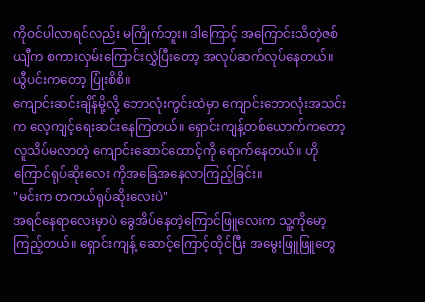ကိုဝင်ပါလာရင်လည်း မကြိုက်ဘူး။ ဒါကြောင့် အကြောင်းသိတဲ့ဇစ်ယျီက စကားလှမ်းကြောင်းလွှဲပြီးတော့ အလုပ်ဆက်လုပ်နေတယ်။ ယွီပင်းကတော့ ပြုံးစိစိ။
ကျောင်းဆင်းချိန်မို့လို့ ဘောလုံးကွင်းထဲမှာ ကျောင်းဘောလုံးအသင်းက လေ့ကျင့်ရေးဆင်းနေကြတယ်။ ရှောင်းကျန့်တစ်ယောက်ကတော့ လူသိပ်မလာတဲ့ ကျောင်းဆောင်ထောင့်ကို ရောက်နေတယ်။ ဟို ကြောင်ရုပ်ဆိုးလေး ကိုအခြေအနေလာကြည့်ခြင်း။
"မင်းက တကယ်ရုပ်ဆိုးလေးပဲ"
အရင်နေရာလေးမှာပဲ ခွေအိပ်နေတဲ့ကြောင်ဖြူလေးက သူ့ကိုမော့ကြည့်တယ်။ ရှောင်းကျန့် ဆောင့်ကြောင့်ထိုင်ပြီး အမွေးဖြူဖြူတွေ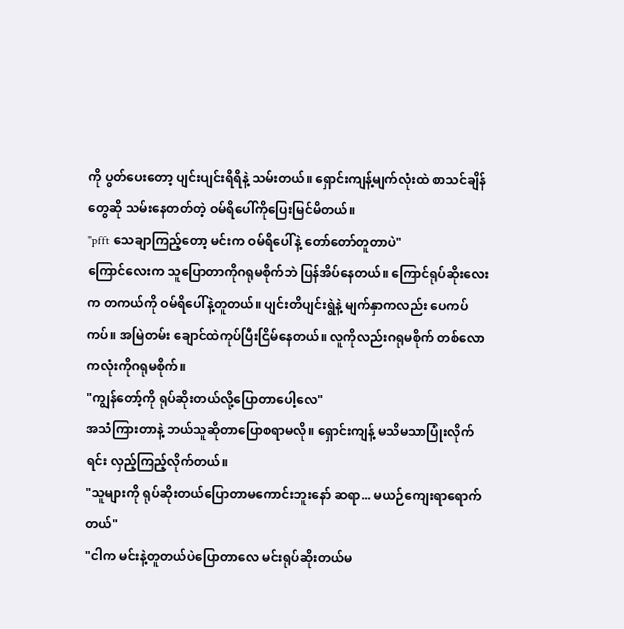ကို ပွတ်ပေးတော့ ပျင်းပျင်းရိရိနဲ့ သမ်းတယ်။ ရှောင်းကျန့်မျက်လုံးထဲ စာသင်ချိန်တွေဆို သမ်းနေတတ်တဲ့ ဝမ်ရိပေါ်ကိုပြေးမြင်မိတယ်။
"pfft သေချာကြည့်တော့ မင်းက ဝမ်ရိပေါ်နဲ့ တော်တော်တူတာပဲ"
ကြောင်လေးက သူပြောတာကိုဂရုမစိုက်ဘဲ ပြန်အိပ်နေတယ်။ ကြောင်ရုပ်ဆိုးလေးက တကယ်ကို ဝမ်ရိပေါ်နဲ့တူတယ်။ ပျင်းတိပျင်းရွဲနဲ့ မျက်နှာကလည်း ပေကပ်ကပ်။ အမြဲတမ်း ချောင်ထဲကုပ်ပြီးငြိမ်နေတယ်။ လူကိုလည်းဂရုမစိုက် တစ်လောကလုံးကိုဂရုမစိုက်။
"ကျွန်တော့်ကို ရုပ်ဆိုးတယ်လို့ပြောတာပေါ့လေ"
အသံကြားတာနဲ့ ဘယ်သူဆိုတာပြောစရာမလို။ ရှောင်းကျန့် မသိမသာပြုံးလိုက်ရင်း လှည့်ကြည့်လိုက်တယ်။
"သူများကို ရုပ်ဆိုးတယ်ပြောတာမကောင်းဘူးနော် ဆရာ... မယဉ်ကျေးရာရောက်တယ်"
"ငါက မင်းနဲ့တူတယ်ပဲပြောတာလေ မင်းရုပ်ဆိုးတယ်မ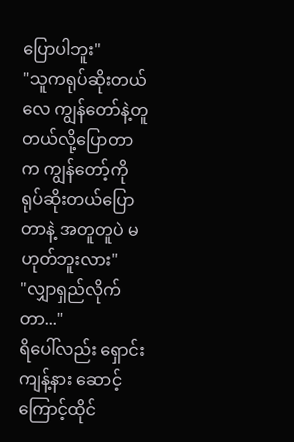ပြောပါဘူး"
"သူကရုပ်ဆိုးတယ်လေ ကျွန်တော်နဲ့တူတယ်လို့ပြောတာက ကျွန်တော့်ကိုရုပ်ဆိုးတယ်ပြောတာနဲ့ အတူတူပဲ မဟုတ်ဘူးလား"
"လျှာရှည်လိုက်တာ..."
ရိပေါ်လည်း ရှောင်းကျန့်နား ဆောင့်ကြောင့်ထိုင်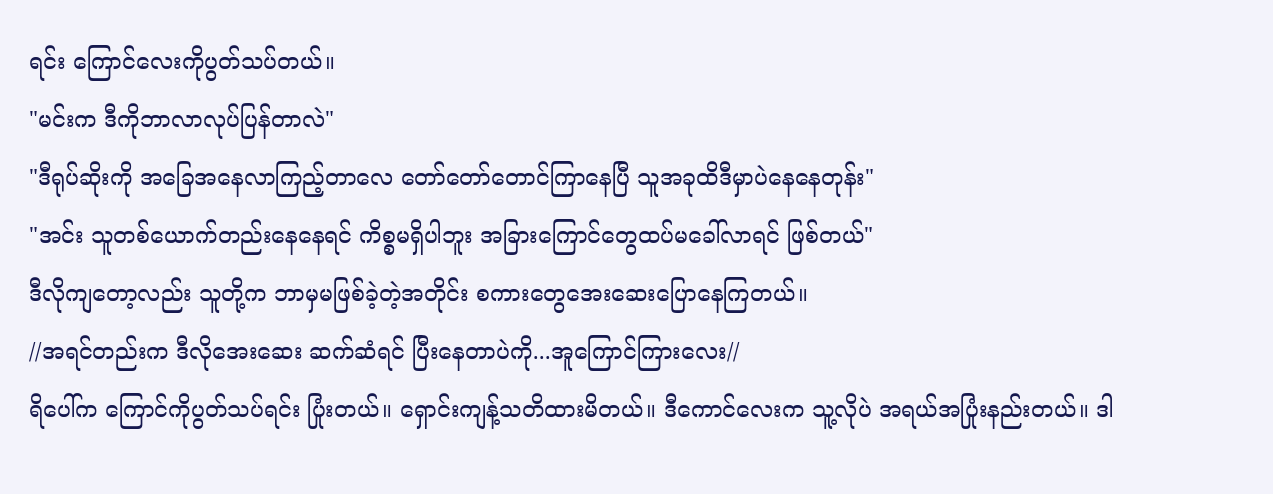ရင်း ကြောင်လေးကိုပွတ်သပ်တယ်။
"မင်းက ဒီကိုဘာလာလုပ်ပြန်တာလဲ"
"ဒီရုပ်ဆိုးကို အခြေအနေလာကြည့်တာလေ တော်တော်တောင်ကြာနေပြီ သူအခုထိဒီမှာပဲနေနေတုန်း"
"အင်း သူတစ်ယောက်တည်းနေနေရင် ကိစ္စမရှိပါဘူး အခြားကြောင်တွေထပ်မခေါ်လာရင် ဖြစ်တယ်"
ဒီလိုကျတော့လည်း သူတို့က ဘာမှမဖြစ်ခဲ့တဲ့အတိုင်း စကားတွေအေးဆေးပြောနေကြတယ်။
//အရင်တည်းက ဒီလိုအေးဆေး ဆက်ဆံရင် ပြီးနေတာပဲကို...အူကြောင်ကြားလေး//
ရိပေါ်က ကြောင်ကိုပွတ်သပ်ရင်း ပြုံးတယ်။ ရှောင်းကျန့်သတိထားမိတယ်။ ဒီကောင်လေးက သူ့လိုပဲ အရယ်အပြုံးနည်းတယ်။ ဒါ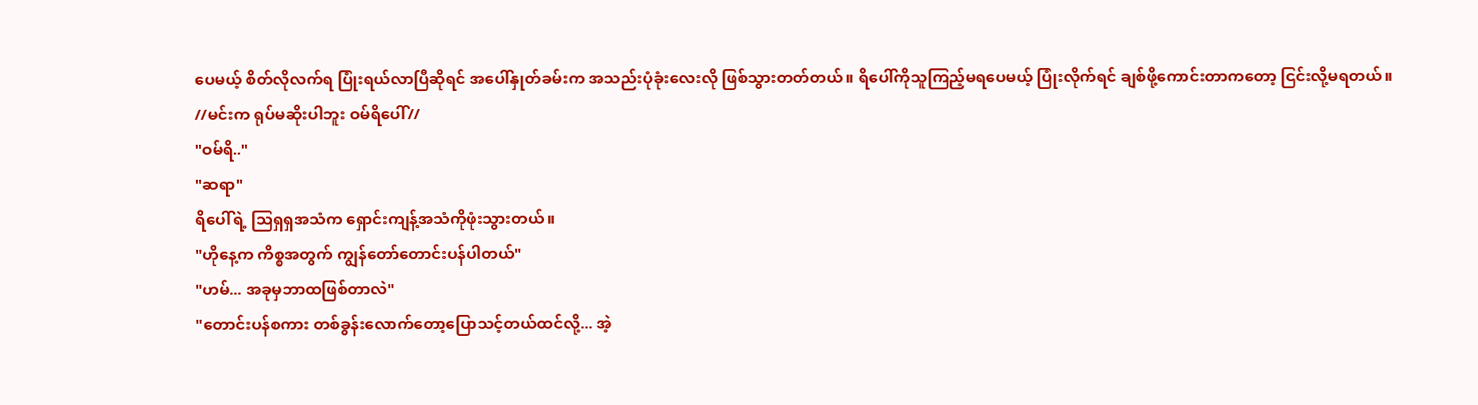ပေမယ့် စိတ်လိုလက်ရ ပြုံးရယ်လာပြီဆိုရင် အပေါ်နှုတ်ခမ်းက အသည်းပုံခုံးလေးလို ဖြစ်သွားတတ်တယ်။ ရိပေါ်ကိုသူကြည့်မရပေမယ့် ပြုံးလိုက်ရင် ချစ်ဖို့ကောင်းတာကတော့ ငြင်းလို့မရတယ်။
//မင်းက ရုပ်မဆိုးပါဘူး ဝမ်ရိပေါ်//
"ဝမ်ရိ.."
"ဆရာ"
ရိပေါ်ရဲ့ သြရှရှအသံက ရှောင်းကျန့်အသံကိုဖုံးသွားတယ်။
"ဟိုနေ့က ကိစ္စအတွက် ကျွန်တော်တောင်းပန်ပါတယ်"
"ဟမ်... အခုမှဘာထဖြစ်တာလဲ"
"တောင်းပန်စကား တစ်ခွန်းလောက်တော့ပြောသင့်တယ်ထင်လို့... အဲ့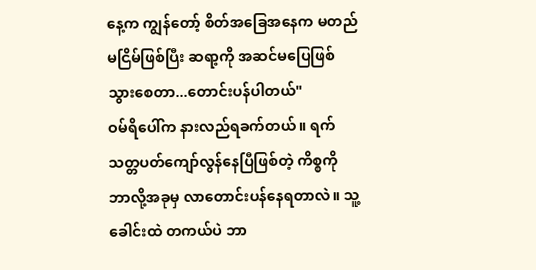နေ့က ကျွန်တော့် စိတ်အခြေအနေက မတည်မငြိမ်ဖြစ်ပြီး ဆရာ့ကို အဆင်မပြေဖြစ်သွားစေတာ...တောင်းပန်ပါတယ်"
ဝမ်ရိပေါ်က နားလည်ရခက်တယ်။ ရက်သတ္တပတ်ကျော်လွန်နေပြီဖြစ်တဲ့ ကိစ္စကို ဘာလို့အခုမှ လာတောင်းပန်နေရတာလဲ။ သူ့ခေါင်းထဲ တကယ်ပဲ ဘာ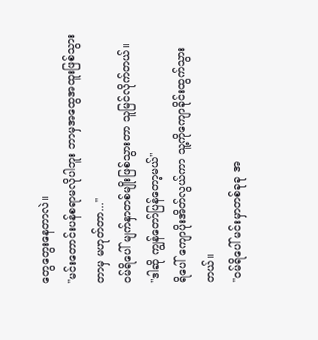တွေတွေးနေတာလဲ။
"မင်းတောင်းပန်စရာမလိုပါဘူး ဘာမှအထွေအထူးဖြစ်သွားတာမှ မဟုတ်တာ..."
ဝမ်ရိပေါ် မျက်နှာတစ်မျိုးဖြစ်သွားတာ သူမြင်လိုက်တယ်။
"ဒါဆို ကျွန်တော်ပြန်တော့မယ်"
ရိပေါ် ကျောပိုးအိတ်လွယ်ကာ သူ့ကိုကျောခိုင်းထွက်သွားတယ်။
"ဝမ်ရိပေါ် မင်းမှာတစ်ခုခု အ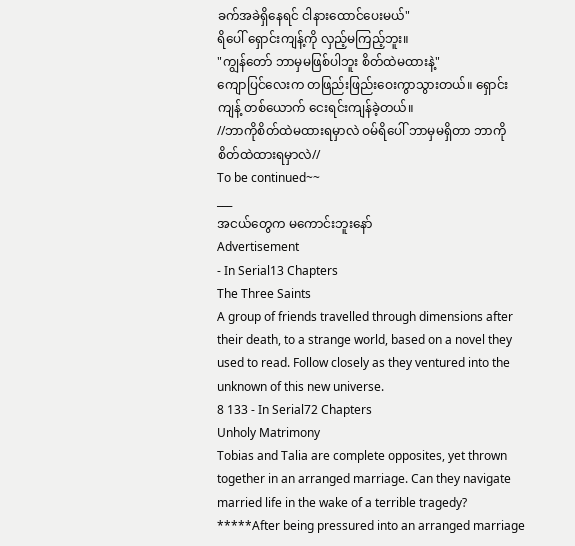ခက်အခဲရှိနေရင် ငါနားထောင်ပေးမယ်"
ရိပေါ် ရှောင်းကျန့်ကို လှည့်မကြည့်ဘူး။
"ကျွန်တော် ဘာမှမဖြစ်ပါဘူး စိတ်ထဲမထားနဲ့"
ကျောပြင်လေးက တဖြည်းဖြည်းဝေးကွာသွားတယ်။ ရှောင်းကျန့် တစ်ယောက် ငေးရင်းကျန်ခဲ့တယ်။
//ဘာကိုစိတ်ထဲမထားရမှာလဲ ဝမ်ရိပေါ် ဘာမှမရှိတာ ဘာကိုစိတ်ထဲထားရမှာလဲ//
To be continued~~
___
အငယ်တွေက မကောင်းဘူးနော်
Advertisement
- In Serial13 Chapters
The Three Saints
A group of friends travelled through dimensions after their death, to a strange world, based on a novel they used to read. Follow closely as they ventured into the unknown of this new universe.
8 133 - In Serial72 Chapters
Unholy Matrimony
Tobias and Talia are complete opposites, yet thrown together in an arranged marriage. Can they navigate married life in the wake of a terrible tragedy? *****After being pressured into an arranged marriage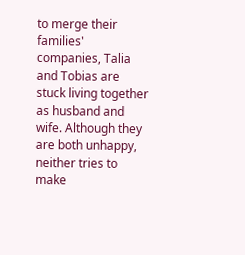to merge their families' companies, Talia and Tobias are stuck living together as husband and wife. Although they are both unhappy, neither tries to make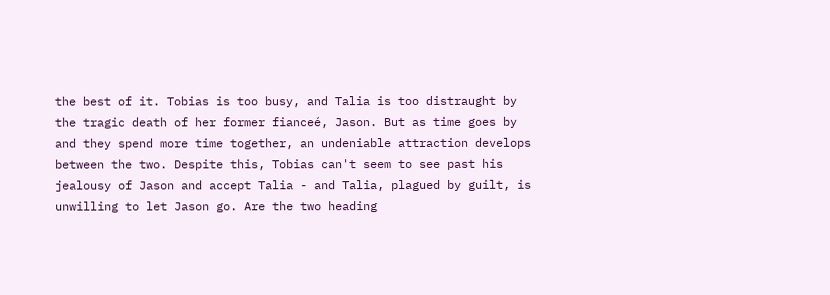the best of it. Tobias is too busy, and Talia is too distraught by the tragic death of her former fianceé, Jason. But as time goes by and they spend more time together, an undeniable attraction develops between the two. Despite this, Tobias can't seem to see past his jealousy of Jason and accept Talia - and Talia, plagued by guilt, is unwilling to let Jason go. Are the two heading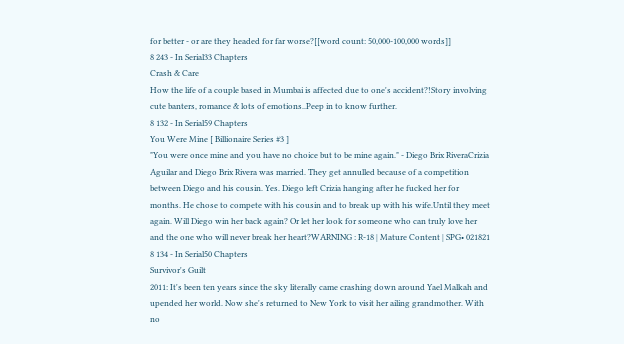for better - or are they headed for far worse?[[word count: 50,000-100,000 words]]
8 243 - In Serial33 Chapters
Crash & Care
How the life of a couple based in Mumbai is affected due to one's accident?!Story involving cute banters, romance & lots of emotions..Peep in to know further.
8 132 - In Serial59 Chapters
You Were Mine [ Billionaire Series #3 ]
"You were once mine and you have no choice but to be mine again." - Diego Brix RiveraCrizia Aguilar and Diego Brix Rivera was married. They get annulled because of a competition between Diego and his cousin. Yes. Diego left Crizia hanging after he fucked her for months. He chose to compete with his cousin and to break up with his wife.Until they meet again. Will Diego win her back again? Or let her look for someone who can truly love her and the one who will never break her heart?WARNING : R-18 | Mature Content | SPG• 021821
8 134 - In Serial50 Chapters
Survivor's Guilt
2011: It's been ten years since the sky literally came crashing down around Yael Malkah and upended her world. Now she's returned to New York to visit her ailing grandmother. With no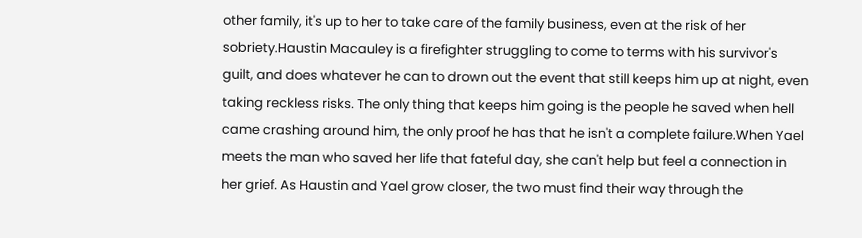other family, it's up to her to take care of the family business, even at the risk of her sobriety.Haustin Macauley is a firefighter struggling to come to terms with his survivor's guilt, and does whatever he can to drown out the event that still keeps him up at night, even taking reckless risks. The only thing that keeps him going is the people he saved when hell came crashing around him, the only proof he has that he isn't a complete failure.When Yael meets the man who saved her life that fateful day, she can't help but feel a connection in her grief. As Haustin and Yael grow closer, the two must find their way through the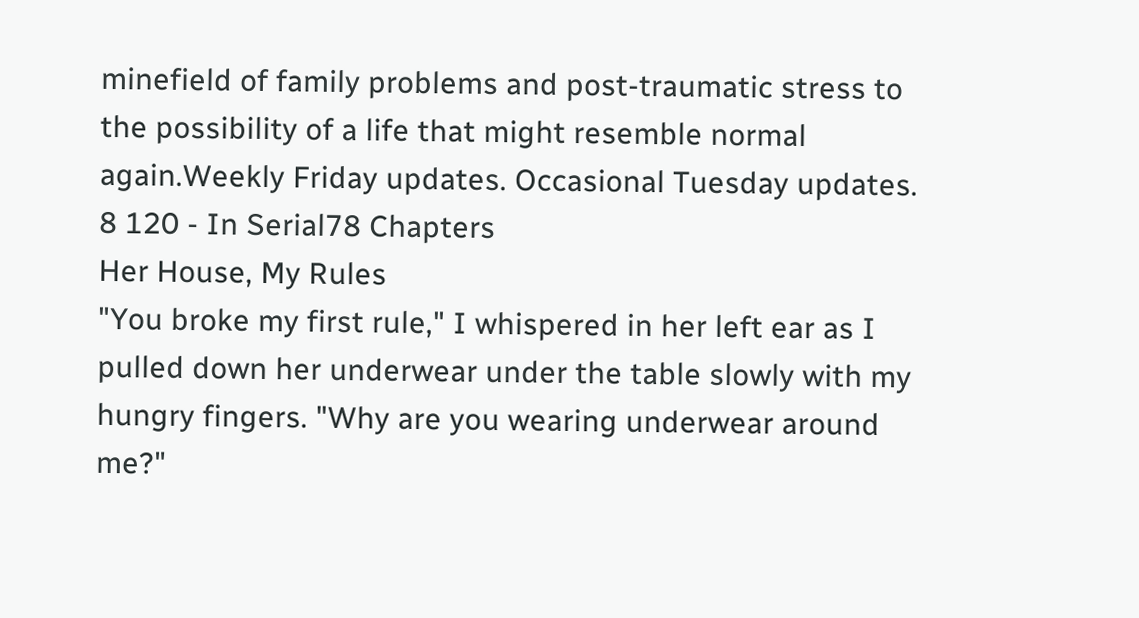minefield of family problems and post-traumatic stress to the possibility of a life that might resemble normal again.Weekly Friday updates. Occasional Tuesday updates.
8 120 - In Serial78 Chapters
Her House, My Rules
"You broke my first rule," I whispered in her left ear as I pulled down her underwear under the table slowly with my hungry fingers. "Why are you wearing underwear around me?"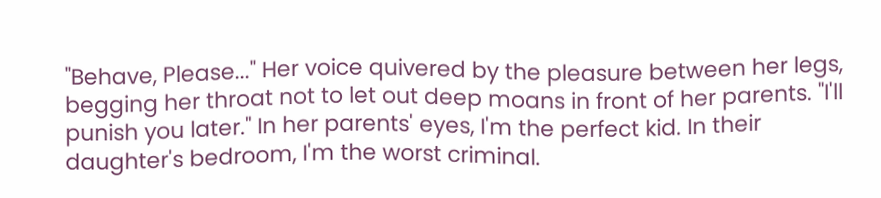"Behave, Please..." Her voice quivered by the pleasure between her legs, begging her throat not to let out deep moans in front of her parents. "I'll punish you later." In her parents' eyes, I'm the perfect kid. In their daughter's bedroom, I'm the worst criminal.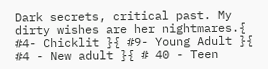Dark secrets, critical past. My dirty wishes are her nightmares.{ #4- Chicklit }{ #9- Young Adult }{ #4 - New adult }{ # 40 - Teen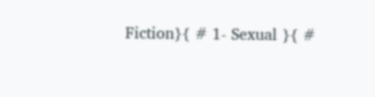Fiction}{ # 1- Sexual }{ #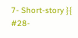7- Short-story }{ #28-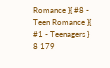Romance }{ #8 - Teen Romance }{ #1 - Teenagers }
8 179